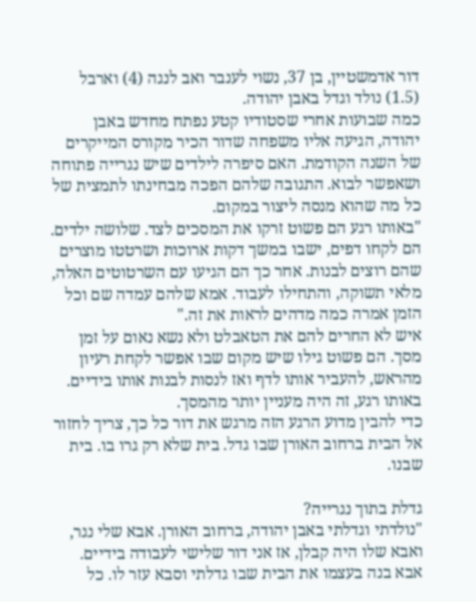דור אדמשטיין, בן 37, נשוי לענבר ואב לנגה (4) וארבל (1.5) נולד וגדל באבן יהודה.
כמה שבועות אחרי שסטודיו קטע נפתח מחדש באבן יהודה, הגיעה אליו משפחה שדור הכיר מקורס המייקרים של השנה הקודמת. האם סיפרה לילדים שיש נגרייה פתוחה ושאפשר לבוא. התגובה שלהם הפכה מבחינתו לתמצית של כל מה שהוא מנסה ליצור במקום.
"באותו רגע הם פשוט זרקו את המסכים לצד. שלושה ילדים. הם לקחו דפים, ישבו במשך דקות ארוכות ושרטטו מוצרים שהם רוצים לבנות. אחר כך הם הגיעו עם השרטוטים האלה, מלאי תשוקה, והתחילו לעבוד. אמא שלהם עמדה שם וכל הזמן אמרה כמה מדהים לראות את זה."
איש לא החרים להם את הטאבלט ולא נשא נאום על זמן מסך. הם פשוט גילו שיש מקום שבו אפשר לקחת רעיון מהראש, להעביר אותו לדף ואז לנסות לבנות אותו בידיים. באותו רגע, זה היה מעניין יותר מהמסך.
כדי להבין מדוע הרגע הזה מרגש את דור כל כך, צריך לחזור אל הבית ברחוב האורן שבו גדל. בית שלא רק גרו בו. בית שבנו.

גדלת בתוך נגרייה?
"נולדתי וגדלתי באבן יהודה, ברחוב האורן. אבא שלי נגר, ואבא שלו היה קבלן, אז אני דור שלישי לעבודה בידיים. אבא בנה בעצמו את הבית שבו גדלתי וסבא עזר לו. כל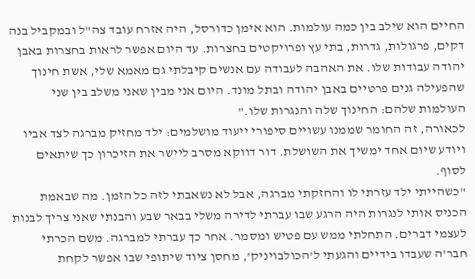החיים הוא שילב בין כמה עולמות. הוא אימן כדורסל, היה אזרח עובד צה"ל ובמקביל בנה דקים, פרגולות, גדרות, בתי עץ ופרויקטים בחצרות. עד היום אפשר לראות בחצרות באבן יהודה עבודות שלו. את האהבה לעבודה עם אנשים קיבלתי גם מאמא שלי, אשת חינוך שהפעילה גנים פרטיים באבן יהודה ובתל מונד. היום אני מבין שאני משלב בין שני העולמות שלהם: החינוך שלה והנגרות שלו."
לכאורה, זה החומר שממנו עשויים סיפורי ייעוד מושלמים: ילד מחזיק מברגה לצד אביו ויודע שיום אחד ימשיך את השושלת. דור דווקא מסרב ליישר את הזיכרון כך שיתאים לסוף.
"כשהייתי ילד עזרתי לו והחזקתי מברגה, אבל לא נשאבתי לזה כל הזמן. מה שבאמת הכניס אותי לנגרות היה הרגע שבו עברתי לדירה משלי בבאר שבע והבנתי שאני צריך לבנות לעצמי דברים. התחלתי ממש עם פטיש ומסמר. אחר כך עברתי למברגה. משם הכרתי חבר'ה שעבדו בידיים והגעתי ל'הכולבויניק', מחסן ציוד שיתופי שבו אפשר לקחת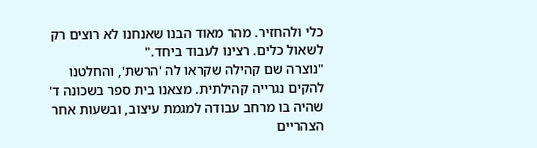כלי ולהחזיר. מהר מאוד הבנו שאנחנו לא רוצים רק לשאול כלים. רצינו לעבוד ביחד."
"נוצרה שם קהילה שקראו לה 'הרשת', והחלטנו להקים נגרייה קהילתית. מצאנו בית ספר בשכונה ד' שהיה בו מרחב עבודה למגמת עיצוב, ובשעות אחר הצהריים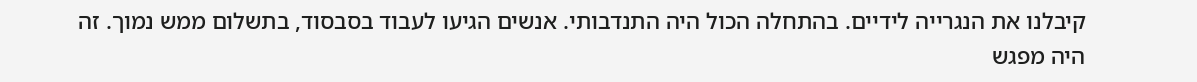קיבלנו את הנגרייה לידיים. בהתחלה הכול היה התנדבותי. אנשים הגיעו לעבוד בסבסוד, בתשלום ממש נמוך. זה היה מפגש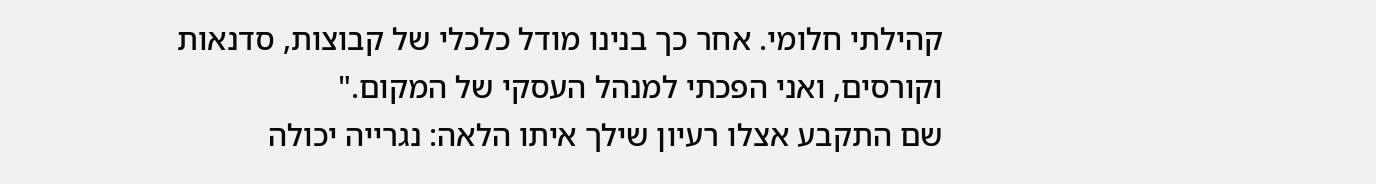קהילתי חלומי. אחר כך בנינו מודל כלכלי של קבוצות, סדנאות וקורסים, ואני הפכתי למנהל העסקי של המקום."
שם התקבע אצלו רעיון שילך איתו הלאה: נגרייה יכולה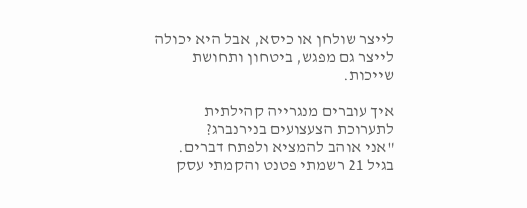לייצר שולחן או כיסא, אבל היא יכולה לייצר גם מפגש, ביטחון ותחושת שייכות.

איך עוברים מנגרייה קהילתית לתערוכת הצעצועים בנירנברג?
"אני אוהב להמציא ולפתח דברים. בגיל 21 רשמתי פטנט והקמתי עסק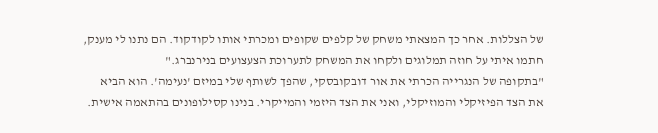של הצללות. אחר כך המצאתי משחק של קלפים שקופים ומכרתי אותו לקודקוד. הם נתנו לי מענק, חתמו איתי על חוזה תמלוגים ולקחו את המשחק לתערוכת הצעצועים בנירנברג."
"בתקופה של הנגרייה הכרתי את אור דובקובסקי, שהפך לשותף שלי במיזם 'נעימה'. הוא הביא את הצד הפיזיקלי והמוזיקלי, ואני את הצד היזמי והמייקרי. בנינו קסילופונים בהתאמה אישית.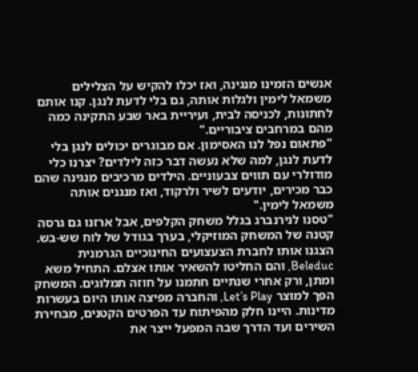אנשים הזמינו מנגינה, ואז יכלו להקיש על הצלילים משמאל לימין ולגלות אותה, גם בלי לדעת לנגן. קנו אותם לחתונות, לכניסה לבית, ועיריית באר שבע התקינה כמה מהם במרחבים ציבוריים."
"פתאום נפל לנו האסימון. אם מבוגרים יכולים לנגן בלי לדעת לנגן, למה שלא נעשה דבר כזה לילדים? יצרנו כלי מודולרי עם תווים צבעוניים. הילדים מרכיבים מנגינה שהם כבר מכירים, יודעים לשיר ולרקוד, ואז מנגנים אותה משמאל לימין."
"טסנו לנירנברג בגלל משחק הקלפים, אבל ארזנו גם גרסה קטנה של המשחק המוזיקלי, בערך בגודל של לוח שש-בש. הצגנו אותו לחברת הצעצועים החינוכיים הגרמנית Beleduc, והם החליטו להשאיר אותו אצלם. התחיל משא ומתן, ורק אחרי שנתיים חתמנו על חוזה תמלוגים. המשחק הפך למוצר Let’s Play, והחברה מפיצה אותו היום בעשרות מדינות. היינו חלק מהפיתוח עד הפרטים הקטנים, מבחירת השירים ועד הדרך שבה המפעל ייצר את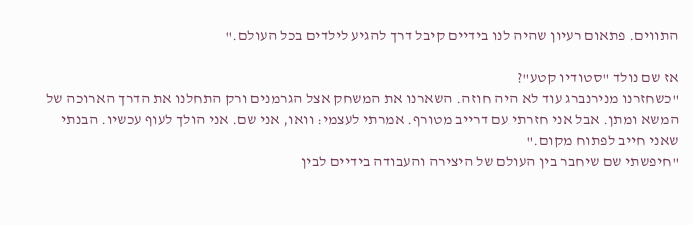התווים. פתאום רעיון שהיה לנו בידיים קיבל דרך להגיע לילדים בכל העולם."

אז שם נולד "סטודיו קטע"?
"כשחזרנו מנירנברג עוד לא היה חוזה. השארנו את המשחק אצל הגרמנים ורק התחלנו את הדרך הארוכה של המשא ומתן. אבל אני חזרתי עם דרייב מטורף. אמרתי לעצמי: וואו, אני שם. אני הולך לעוף עכשיו. הבנתי שאני חייב לפתוח מקום."
"חיפשתי שם שיחבר בין העולם של היצירה והעבודה בידיים לבין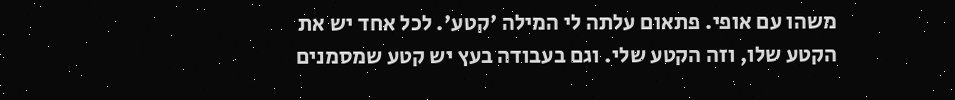משהו עם אופי. פתאום עלתה לי המילה 'קטע'. לכל אחד יש את הקטע שלו, וזה הקטע שלי. וגם בעבודה בעץ יש קטע שמסמנים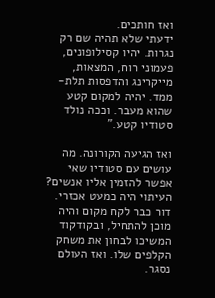ואז חותכים.
ידעתי שלא תהיה שם רק נגרות. יהיו קסילופונים, פעמוני רוח, המצאות, מייקרינג והדפסות תלת-ממד. יהיה למקום קטע שהוא מעבר. וככה נולד סטודיו קטע."

ואז הגיעה הקורונה. מה עושים עם סטודיו שאי אפשר להזמין אליו אנשים?
העיתוי היה כמעט אכזרי. דור כבר לקח מקום והיה מוכן להתחיל, ובקודקוד המשיכו לבחון את משחק הקלפים שלו. ואז העולם נסגר.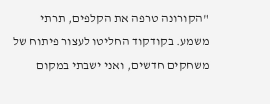"הקורונה טרפה את הקלפים, תרתי משמע. בקודקוד החליטו לעצור פיתוח של משחקים חדשים, ואני ישבתי במקום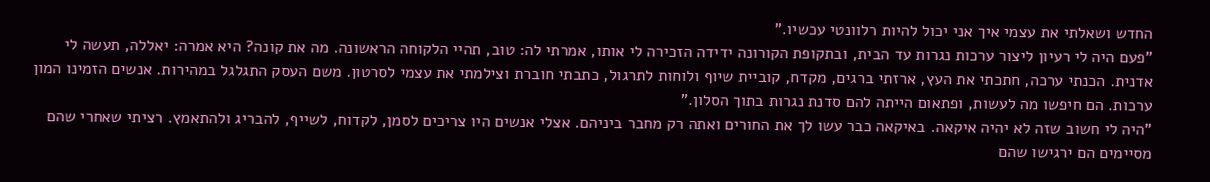החדש ושאלתי את עצמי איך אני יכול להיות רלוונטי עכשיו."
"פעם היה לי רעיון ליצור ערכות נגרות עד הבית, ובתקופת הקורונה ידידה הזכירה לי אותו, אמרתי לה: טוב, תהיי הלקוחה הראשונה. מה את קונה? היא אמרה: יאללה, תעשה לי אדנית. הכנתי ערכה, חתכתי את העץ, ארזתי ברגים, מקדח, קוביית שיוף ולוחות לתרגול, כתבתי חוברת וצילמתי את עצמי לסרטון. משם העסק התגלגל במהירות. אנשים הזמינו המון ערכות. הם חיפשו מה לעשות, ופתאום הייתה להם סדנת נגרות בתוך הסלון."
"היה לי חשוב שזה לא יהיה איקאה. באיקאה כבר עשו לך את החורים ואתה רק מחבר ביניהם. אצלי אנשים היו צריכים לסמן, לקדוח, לשייף, להבריג ולהתאמץ. רציתי שאחרי שהם מסיימים הם ירגישו שהם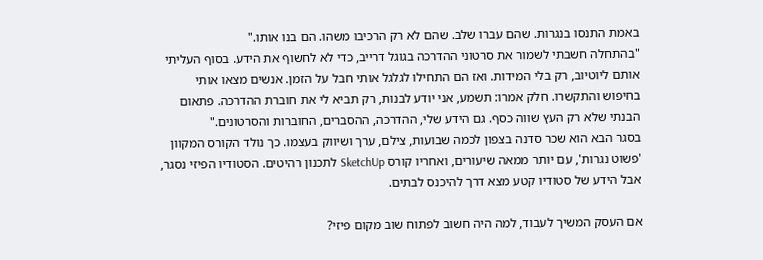באמת התנסו בנגרות. שהם עברו שלב. שהם לא רק הרכיבו משהו. הם בנו אותו."
"בהתחלה חשבתי לשמור את סרטוני ההדרכה בגוגל דרייב, כדי לא לחשוף את הידע. בסוף העליתי אותם ליוטיוב, רק בלי המידות. ואז הם התחילו לגלגל אותי חבל על הזמן. אנשים מצאו אותי בחיפוש והתקשרו. חלק אמרו: תשמע, אני יודע לבנות, רק תביא לי את חוברת ההדרכה. פתאום הבנתי שלא רק העץ שווה כסף. גם הידע שלי, ההדרכה, ההסברים, החוברות והסרטונים."
בסגר הבא הוא שכר סדנה בצפון לכמה שבועות, צילם, ערך ושיווק בעצמו. כך נולד הקורס המקוון 'פשוט נגרות', עם יותר ממאה שיעורים, ואחריו קורס SketchUp לתכנון רהיטים. הסטודיו הפיזי נסגר, אבל הידע של סטודיו קטע מצא דרך להיכנס לבתים.

אם העסק המשיך לעבוד, למה היה חשוב לפתוח שוב מקום פיזי?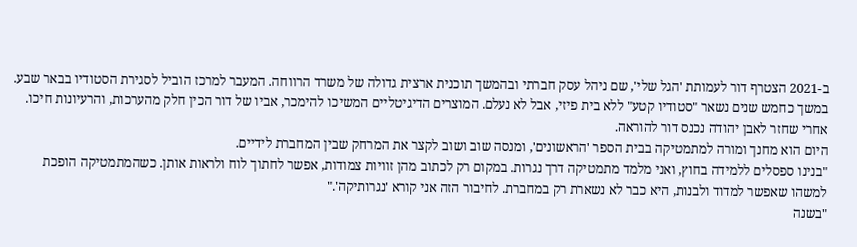ב-2021 הצטרף דור לעמותת 'הגל שלי', שם ניהל עסק חברתי ובהמשך תוכנית ארצית גדולה של משרד הרווחה. המעבר למרכז הוביל לסגירת הסטודיו בבאר שבע. במשך כחמש שנים נשאר "סטודיו קטע" ללא בית פיזי, אבל לא נעלם. המוצרים הדיגיטליים המשיכו להימכר, אביו של דור הכין חלק מהערכות, והרעיונות חיכו.
אחרי שחזר לאבן יהודה נכנס דור להוראה.
היום הוא מחנך ומורה למתמטיקה בבית הספר 'הראשונים', ומנסה שוב ושוב לקצר את המרחק שבין המחברת לידיים.
"בנינו ספסלים ללמידה בחוץ, ואני מלמד מתמטיקה דרך נגרות. במקום רק לכתוב מהן זוויות צמודות, אפשר לחתוך לוח ולראות אותן. כשהמתמטיקה הופכת למשהו שאפשר למדוד ולבנות, היא כבר לא נשארת רק במחברת. לחיבור הזה אני קורא 'נגרותיקה'."
"בשנה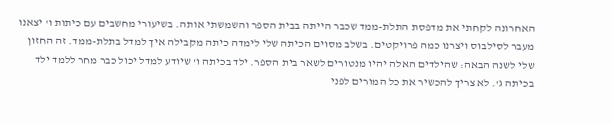האחרונה לקחתי את מדפסת התלת-ממד שכבר הייתה בבית הספר והשמשתי אותה. בשיעורי מחשבים עם כיתות ו' יצאנו מעבר לסילבוס ויצרנו כמה פרויקטים. בשלב מסוים הכיתה שלי לימדה כיתה מקבילה איך למדל בתלת-ממד. זה החזון שלי לשנה הבאה: שהילדים האלה יהיו מנטורים לשאר בית הספר. ילד בכיתה ו' שיודע למדל יכול כבר מחר ללמד ילד בכיתה ג'. לא צריך להכשיר את כל המורים לפני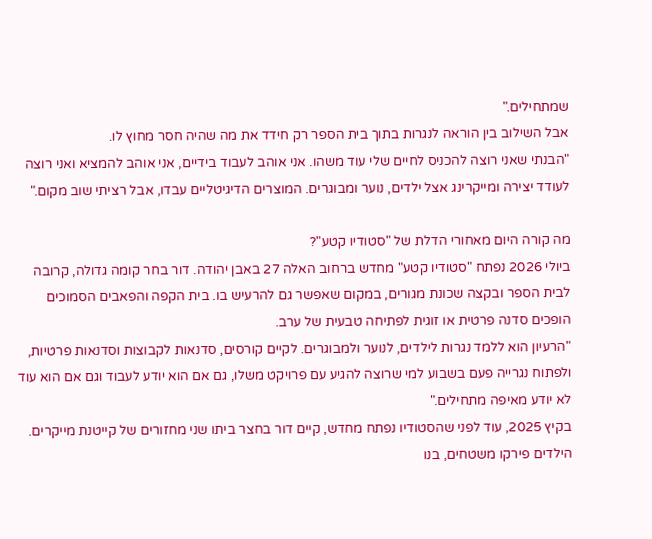שמתחילים."
אבל השילוב בין הוראה לנגרות בתוך בית הספר רק חידד את מה שהיה חסר מחוץ לו.
"הבנתי שאני רוצה להכניס לחיים שלי עוד משהו. אני אוהב לעבוד בידיים, אני אוהב להמציא ואני רוצה לעודד יצירה ומייקרינג אצל ילדים, נוער ומבוגרים. המוצרים הדיגיטליים עבדו, אבל רציתי שוב מקום."

מה קורה היום מאחורי הדלת של "סטודיו קטע"?
ביולי 2026 נפתח "סטודיו קטע" מחדש ברחוב האלה 27 באבן יהודה. דור בחר קומה גדולה, קרובה לבית הספר ובקצה שכונת מגורים, במקום שאפשר גם להרעיש בו. בית הקפה והפאבים הסמוכים הופכים סדנה פרטית או זוגית לפתיחה טבעית של ערב.
"הרעיון הוא ללמד נגרות לילדים, לנוער ולמבוגרים. לקיים קורסים, סדנאות לקבוצות וסדנאות פרטיות, ולפתוח נגרייה פעם בשבוע למי שרוצה להגיע עם פרויקט משלו, גם אם הוא יודע לעבוד וגם אם הוא עוד לא יודע מאיפה מתחילים."
בקיץ 2025, עוד לפני שהסטודיו נפתח מחדש, קיים דור בחצר ביתו שני מחזורים של קייטנת מייקרים. הילדים פירקו משטחים, בנו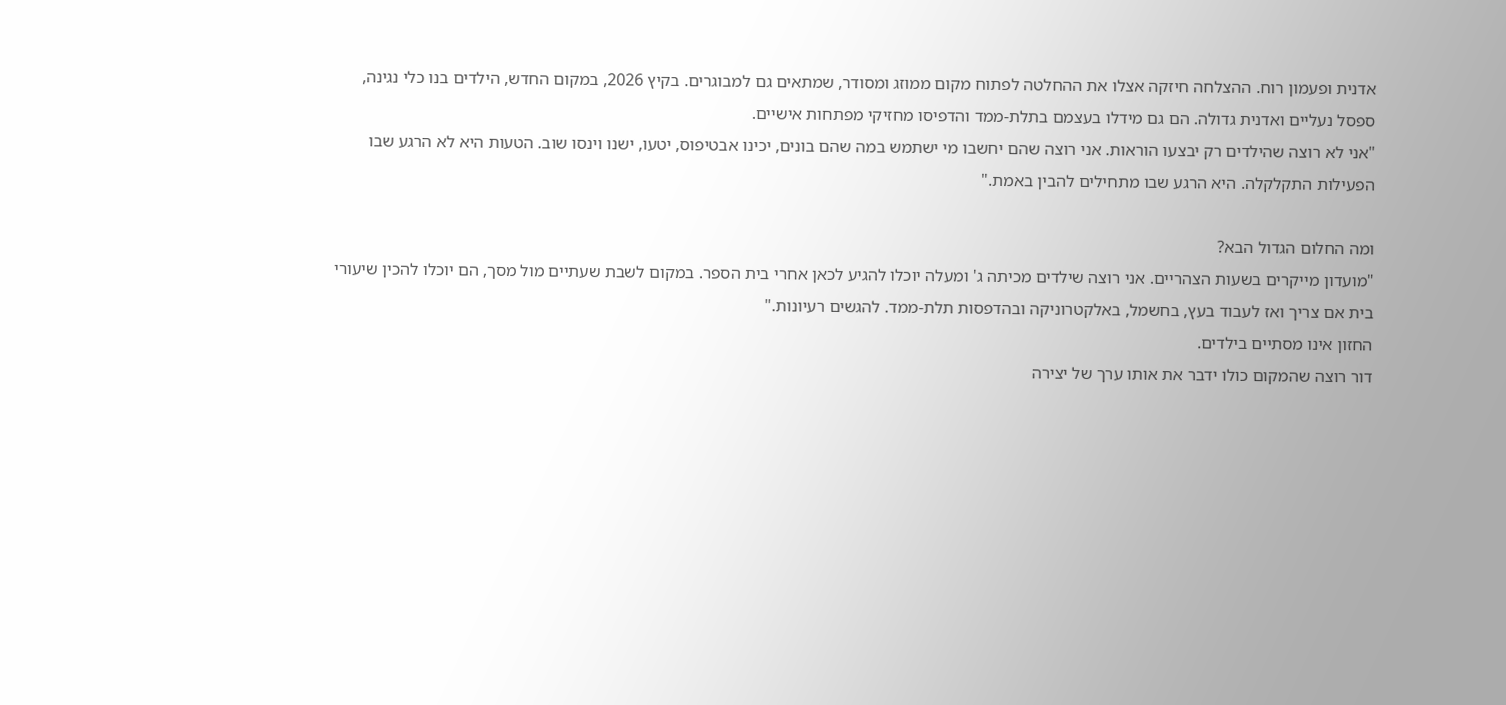אדנית ופעמון רוח. ההצלחה חיזקה אצלו את ההחלטה לפתוח מקום ממוזג ומסודר, שמתאים גם למבוגרים. בקיץ 2026, במקום החדש, הילדים בנו כלי נגינה, ספסל נעליים ואדנית גדולה. הם גם מידלו בעצמם בתלת-ממד והדפיסו מחזיקי מפתחות אישיים.
"אני לא רוצה שהילדים רק יבצעו הוראות. אני רוצה שהם יחשבו מי ישתמש במה שהם בונים, יכינו אבטיפוס, יטעו, ישנו וינסו שוב. הטעות היא לא הרגע שבו הפעילות התקלקלה. היא הרגע שבו מתחילים להבין באמת."

ומה החלום הגדול הבא?
"מועדון מייקרים בשעות הצהריים. אני רוצה שילדים מכיתה ג' ומעלה יוכלו להגיע לכאן אחרי בית הספר. במקום לשבת שעתיים מול מסך, הם יוכלו להכין שיעורי בית אם צריך ואז לעבוד בעץ, בחשמל, באלקטרוניקה ובהדפסות תלת-ממד. להגשים רעיונות."
החזון אינו מסתיים בילדים.
דור רוצה שהמקום כולו ידבר את אותו ערך של יצירה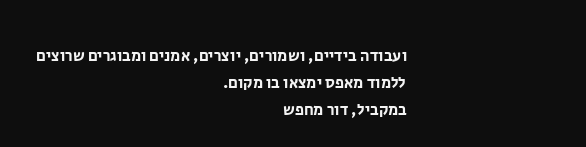ועבודה בידיים, ושמורים, יוצרים, אמנים ומבוגרים שרוצים ללמוד מאפס ימצאו בו מקום.
במקביל, דור מחפש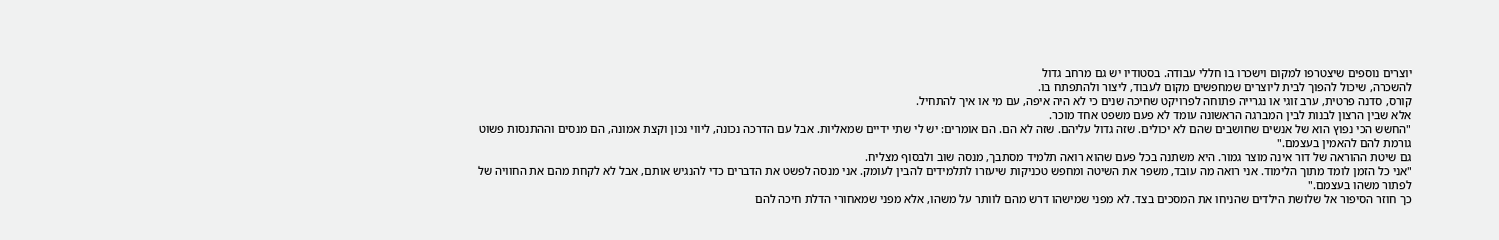יוצרים נוספים שיצטרפו למקום וישכרו בו חללי עבודה. בסטודיו יש גם מרחב גדול
להשכרה, שיכול להפוך לבית ליוצרים שמחפשים מקום לעבוד, ליצור ולהתפתח בו.
קורס, סדנה פרטית, ערב זוגי או נגרייה פתוחה לפרויקט שחיכה שנים כי לא היה איפה, עם מי או איך להתחיל.
אלא שבין הרצון לבנות לבין המברגה הראשונה עומד לא פעם משפט אחד מוכר.
"החשש הכי נפוץ הוא של אנשים שחושבים שהם לא יכולים. שזה גדול עליהם. שזה לא הם. הם אומרים: יש לי שתי ידיים שמאליות. אבל עם הדרכה נכונה, ליווי נכון וקצת אמונה, הם מנסים וההתנסות פשוט גורמת להם להאמין בעצמם."
גם שיטת ההוראה של דור אינה מוצר גמור. היא משתנה בכל פעם שהוא רואה תלמיד מסתבך, מנסה שוב ולבסוף מצליח.
"אני כל הזמן לומד מתוך הלימוד. אני רואה מה עובד, משפר את השיטה ומחפש טכניקות שיעזרו לתלמידים להבין לעומק. אני מנסה לפשט את הדברים כדי להנגיש אותם, אבל לא לקחת מהם את החוויה של לפתור משהו בעצמם."
כך חוזר הסיפור אל שלושת הילדים שהניחו את המסכים בצד. לא מפני שמישהו דרש מהם לוותר על משהו, אלא מפני שמאחורי הדלת חיכה להם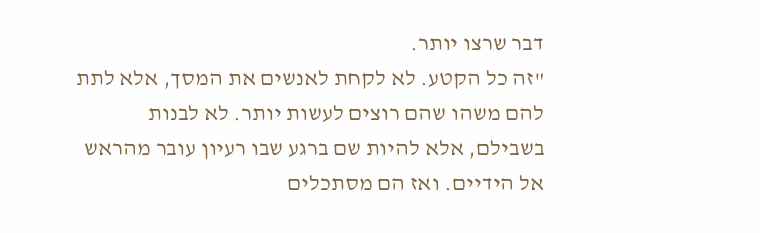דבר שרצו יותר.
"זה כל הקטע. לא לקחת לאנשים את המסך, אלא לתת להם משהו שהם רוצים לעשות יותר. לא לבנות בשבילם, אלא להיות שם ברגע שבו רעיון עובר מהראש אל הידיים. ואז הם מסתכלים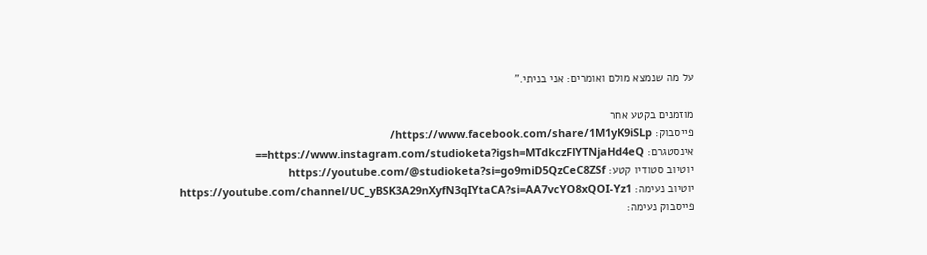על מה שנמצא מולם ואומרים: אני בניתי."

מוזמנים בקטע אחר
פייסבוק: https://www.facebook.com/share/1M1yK9iSLp/
אינסטגרם: https://www.instagram.com/studioketa?igsh=MTdkczFlYTNjaHd4eQ==
יוטיוב סטודיו קטע: https://youtube.com/@studioketa?si=go9miD5QzCeC8ZSf
יוטיוב נעימה: https://youtube.com/channel/UC_yBSK3A29nXyfN3qIYtaCA?si=AA7vcYO8xQOI-Yz1
פייסבוק נעימה: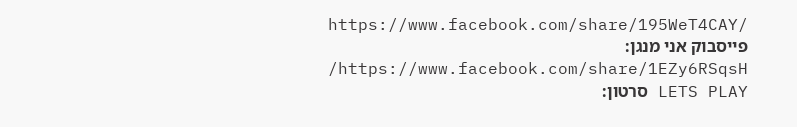https://www.facebook.com/share/195WeT4CAY/
פייסבוק אני מנגן: https://www.facebook.com/share/1EZy6RSqsH/
LETS PLAY סרטון: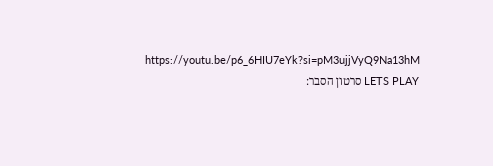https://youtu.be/p6_6HIU7eYk?si=pM3ujjVyQ9Na13hM
LETS PLAY סרטון הסבר: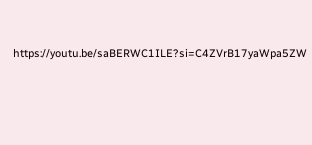https://youtu.be/saBERWC1ILE?si=C4ZVrB17yaWpa5ZW